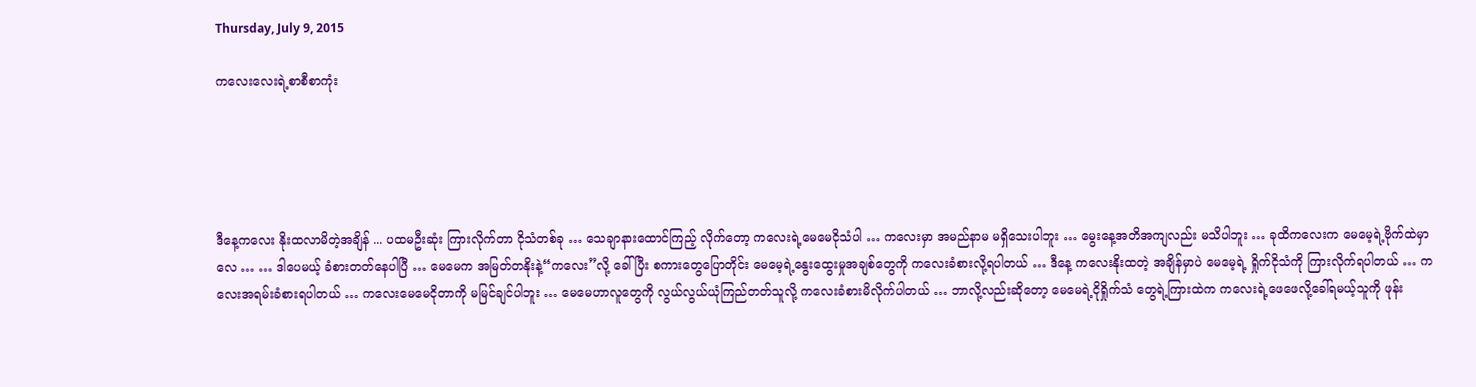Thursday, July 9, 2015

ကလေးလေးရဲ့စာစီစာကုံး





ဒီနေ့ကလေး နိုးထလာမိတဲ့အချိန် ... ပထမဦးဆုံး ကြားလိုက်တာ ငိုသံတစ်ခု … သေချာနားထောင်ကြည့် လိုက်တော့ ကလေးရဲ့မေမေငိုသံပါ … ကလေးမှာ အမည်နာမ မရှိသေးပါဘူး … မွေးနေ့အတိအကျလည်း မသိပါဘူး … ခုထိကလေးက မေမေ့ရဲ့ဗိုက်ထဲမှာလေ … … ဒါပေမယ့် ခံစားတတ်နေပါပြီ … မေမေက အမြတ်တနိုးနဲ့“ကလေး”လို့ ခေါ်ပြီး စကားတွေပြောတိုင်း မေမေ့ရဲ့နွေးထွေးမှုအချစ်တွေကို ကလေးခံစားလို့ရပါတယ် … ဒီနေ့ ကလေးနိုးထတဲ့ အချိန်မှာပဲ မေမေ့ရဲ့ ရှိုက်ငိုသံကို ကြားလိုက်ရပါတယ် … ကလေးအရမ်းခံစားရပါတယ် … ကလေးမေမေငိုတာကို မမြင်ချင်ပါဘူး … မေမေဟာလူတွေကို လွယ်လွယ်ယုံကြည်တတ်သူလို့ ကလေးခံစားမိလိုက်ပါတယ် … ဘာလို့လည်းဆိုတော့ မေမေရဲ့ငိုရှိုက်သံ တွေရဲ့ကြားထဲက ကလေးရဲ့ဖေဖေလို့ခေါ်ရမယ့်သူကို ဖုန်း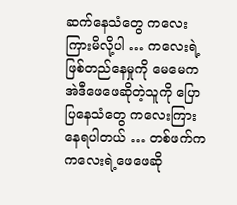ဆက်နေသံတွေ ကလေးကြားမိလို့ပါ … ကလေးရဲ့ ဖြစ်တည်နေမှုကို မေမေက အဲဒီဖေဖေဆိုတဲ့သူကို ပြောပြနေသံတွေ ကလေးကြားနေရပါတယ် … တစ်ဖက်က ကလေးရဲ့ဖေဖေဆို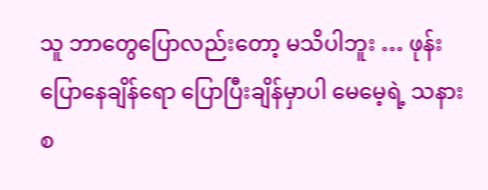သူ ဘာတွေပြောလည်းတော့ မသိပါဘူး … ဖုန်းပြောနေချိန်ရော ပြောပြီးချိန်မှာပါ မေမေ့ရဲ့ သနားစ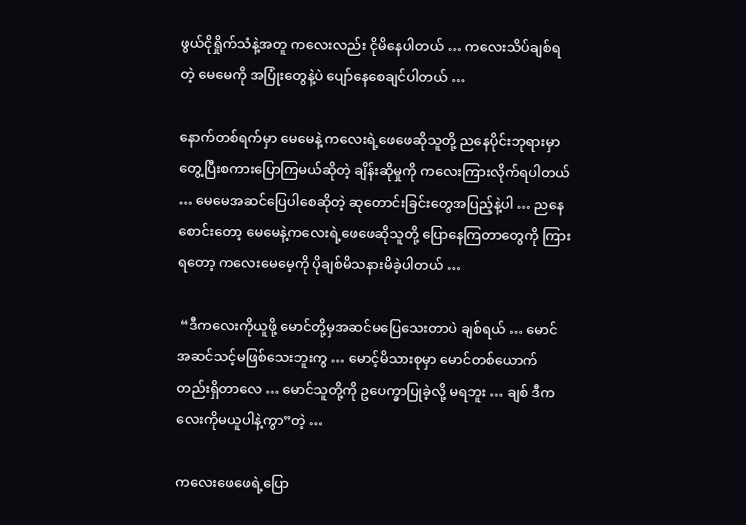ဖွယ်ငိုရှိုက်သံနဲ့အတူ ကလေးလည်း ငိုမိနေပါတယ် … ကလေးသိပ်ချစ်ရတဲ့ မေမေကို အပြုံးတွေနဲ့ပဲ ပျော်နေစေချင်ပါတယ် …

နောက်တစ်ရက်မှာ မေမေနဲ့ ကလေးရဲ့ဖေဖေဆိုသူတို့ ညနေပိုင်းဘုရားမှာတွေ့ပြီးစကားပြောကြမယ်ဆိုတဲ့ ချိန်းဆိုမှုကို ကလေးကြားလိုက်ရပါတယ် … မေမေအဆင်ပြေပါစေဆိုတဲ့ ဆုတောင်းခြင်းတွေအပြည့်နဲ့ပါ … ညနေစောင်းတော့ မေမေနဲ့ကလေးရဲ့ဖေဖေဆိုသူတို့ ပြောနေကြတာတွေကို ကြားရတော့ ကလေးမေမေ့ကို ပိုချစ်မိသနားမိခဲ့ပါတယ် …

 “ဒီကလေးကိုယူဖို့ မောင်တို့မှအဆင်မပြေသေးတာပဲ ချစ်ရယ် … မောင် အဆင်သင့်မဖြစ်သေးဘူးကွ … မောင့်မိသားစုမှာ မောင်တစ်ယောက်တည်းရှိတာလေ … မောင်သူတို့ကို ဥပေက္ခာပြုခဲ့လို့ မရဘူး … ချစ် ဒီကလေးကိုမယူပါနဲ့ကွာ”တဲ့ …

ကလေးဖေဖေရဲ့ပြော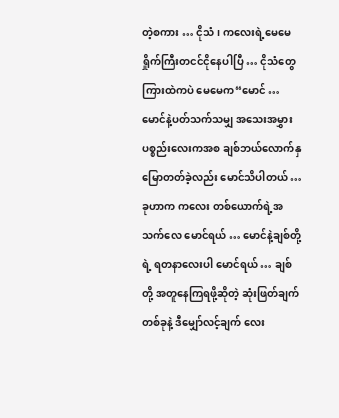တဲ့စကား … ငိုသံ၊ ကလေးရဲ့မေမေရှိုက်ကြီးတငင်ငိုနေပါပြီ … ငိုသံတွေကြားထဲကပဲ မေမေက“မောင် … မောင်နဲ့ပတ်သက်သမျှ အသေးအမွှားပစ္စည်းလေးကအစ ချစ်ဘယ်လောက်နှမြောတတ်ခဲ့လည်း မောင်သိပါတယ် … ခုဟာက ကလေး တစ်ယောက်ရဲ့အသက်လေ မောင်ရယ် … မောင်နဲ့ချစ်တို့ရဲ့ ရတနာလေးပါ မောင်ရယ် … ချစ်တို့ အတူနေကြရဖို့ဆိုတဲ့ ဆုံးဖြတ်ချက်တစ်ခုနဲ့ ဒီမျှော်လင့်ချက် လေး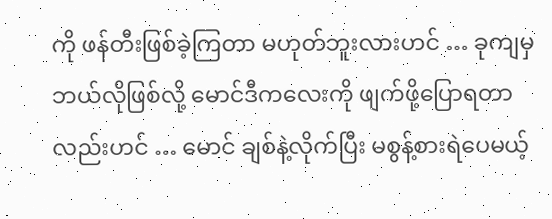ကို ဖန်တီးဖြစ်ခဲ့ကြတာ မဟုတ်ဘူးလားဟင် … ခုကျမှ ဘယ်လိုဖြစ်လို့ မောင်ဒီကလေးကို ဖျက်ဖို့ပြောရတာလည်းဟင် … မောင် ချစ်နဲ့လိုက်ပြီး မစွန့်စားရဲပေမယ့်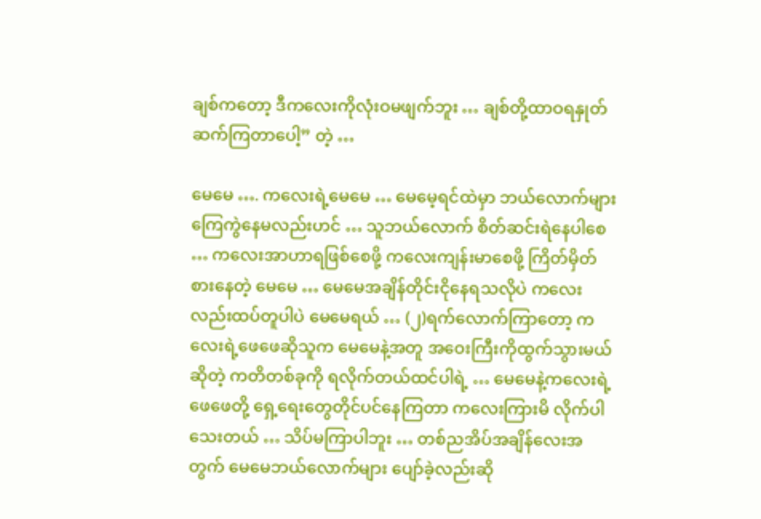ချစ်ကတော့ ဒီကလေးကိုလုံးဝမဖျက်ဘူး … ချစ်တို့ထာဝရနှုတ်ဆက်ကြတာပေါ့” တဲ့ …

မေမေ …. ကလေးရဲ့မေမေ … မေမေ့ရင်ထဲမှာ ဘယ်လောက်များကြေကွဲနေမလည်းဟင် … သူဘယ်လောက် စိတ်ဆင်းရဲနေပါစေ … ကလေးအာဟာရဖြစ်စေဖို့ ကလေးကျန်းမာစေဖို့ ကြိတ်မှိတ်စားနေတဲ့ မေမေ … မေမေအချိန်တိုင်းငိုနေရသလိုပဲ ကလေးလည်းထပ်တူပါပဲ မေမေရယ် … (၂)ရက်လောက်ကြာတော့ ကလေးရဲ့ဖေဖေဆိုသူက မေမေနဲ့အတူ အဝေးကြီးကိုထွက်သွားမယ်ဆိုတဲ့ ကတိတစ်ခုကို ရလိုက်တယ်ထင်ပါရဲ့ … မေမေနဲ့ကလေးရဲ့ဖေဖေတို့ ရှေ့ရေးတွေတိုင်ပင်နေကြတာ ကလေးကြားမိ လိုက်ပါ သေးတယ် … သိပ်မကြာပါဘူး … တစ်ညအိပ်အချိန်လေးအတွက် မေမေဘယ်လောက်များ ပျော်ခဲ့လည်းဆို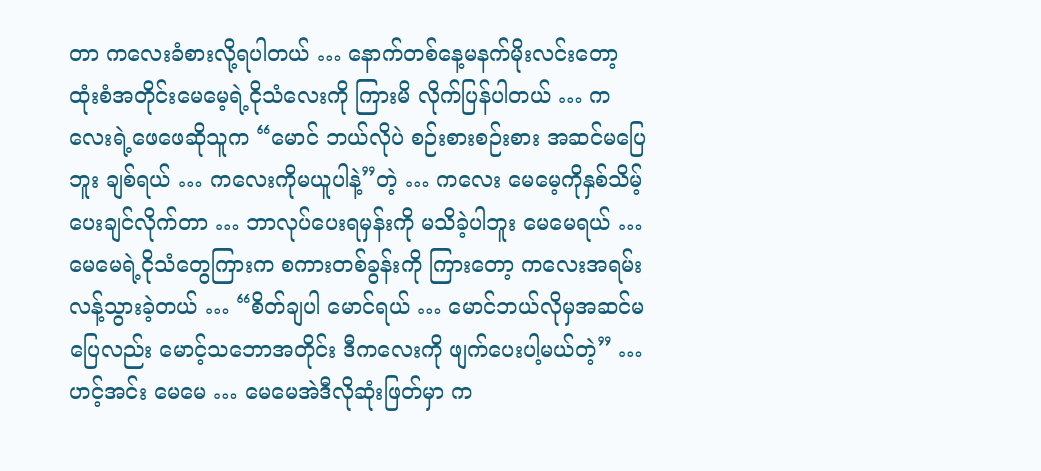တာ ကလေးခံစားလို့ရပါတယ် … နောက်တစ်နေ့မနက်မိုးလင်းတော့ ထုံးစံအတိုင်းမေမေ့ရဲ့ငိုသံလေးကို ကြားမိ လိုက်ပြန်ပါတယ် … ကလေးရဲ့ဖေဖေဆိုသူက “မောင် ဘယ်လိုပဲ စဉ်းစားစဉ်းစား အဆင်မပြေဘူး ချစ်ရယ် … ကလေးကိုမယူပါနဲ့”တဲ့ … ကလေး မေမေ့ကိုနှစ်သိမ့်ပေးချင်လိုက်တာ … ဘာလုပ်ပေးရမှန်းကို မသိခဲ့ပါဘူး မေမေရယ် … မေမေရဲ့ငိုသံတွေကြားက စကားတစ်ခွန်းကို ကြားတော့ ကလေးအရမ်းလန့်သွားခဲ့တယ် … “စိတ်ချပါ မောင်ရယ် … မောင်ဘယ်လိုမှအဆင်မပြေလည်း မောင့်သဘောအတိုင်း ဒီကလေးကို ဖျက်ပေးပါ့မယ်တဲ့” … ဟင့်အင်း မေမေ … မေမေအဲဒီလိုဆုံးဖြတ်မှာ က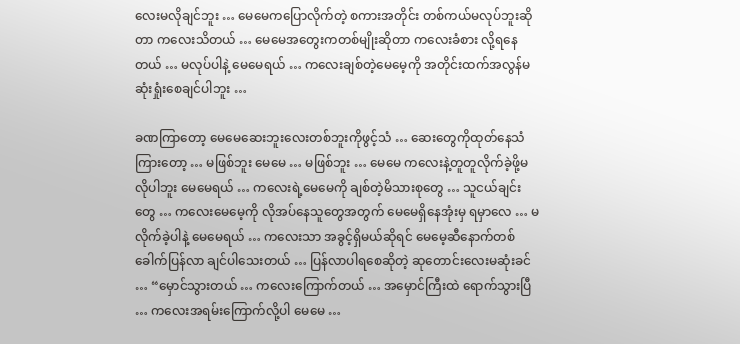လေးမလိုချင်ဘူး … မေမေကပြောလိုက်တဲ့ စကားအတိုင်း တစ်ကယ်မလုပ်ဘူးဆိုတာ ကလေးသိတယ် … မေမေအတွေးကတစ်မျိုးဆိုတာ ကလေးခံစား လို့ရနေတယ် … မလုပ်ပါနဲ့ မေမေရယ် … ကလေးချစ်တဲ့မေမေ့ကို အတိုင်းထက်အလွန်မဆုံးရှုံးစေချင်ပါဘူး …

ခဏကြာတော့ မေမေဆေးဘူးလေးတစ်ဘူးကိုဖွင့်သံ … ဆေးတွေကိုထုတ်နေသံကြားတော့ … မဖြစ်ဘူး မေမေ … မဖြစ်ဘူး … မေမေ ကလေးနဲ့တူတူလိုက်ခဲ့ဖို့မလိုပါဘူး မေမေရယ် … ကလေးရဲ့မေမေကို ချစ်တဲ့မိသားစုတွေ … သူငယ်ချင်းတွေ … ကလေးမေမေ့ကို လိုအပ်နေသူတွေအတွက် မေမေရှိနေအုံးမှ ရမှာလေ … မလိုက်ခဲ့ပါနဲ့ မေမေရယ် … ကလေးသာ အခွင့်ရှိမယ်ဆိုရင် မေမေ့ဆီနောက်တစ်ခေါက်ပြန်လာ ချင်ပါသေးတယ် … ပြန်လာပါရစေဆိုတဲ့ ဆုတောင်းလေးမဆုံးခင် … “မှောင်သွားတယ် … ကလေးကြောက်တယ် … အမှောင်ကြီးထဲ ရောက်သွားပြီ … ကလေးအရမ်းကြောက်လို့ပါ မေမေ …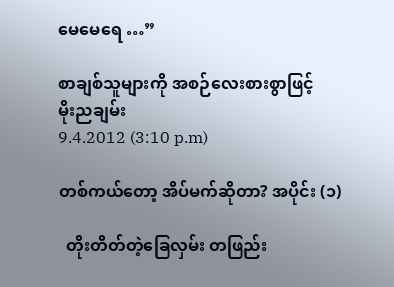မေမေရေ …”

စာချစ်သူများကို အစဉ်လေးစားစွာဖြင့်
မိုးညချမ်း
9.4.2012 (3:10 p.m)

တစ်ကယ်တော့ အိပ်မက်ဆိုတာ? အပိုင်း (၁)

  တိုးတိတ်တဲ့ခြေလှမ်း တဖြည်း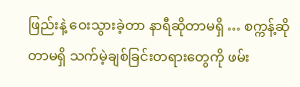ဖြည်းနဲ့ ဝေးသွားခဲ့တာ နာရီဆိုတာမရှိ … စက္ကန့်ဆိုတာမရှိ သက်မဲ့ချစ်ခြင်းတရားတွေကို ဖမ်း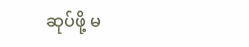ဆုပ်ဖို့ မ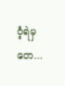ဝံ့ရဲမှတေ...